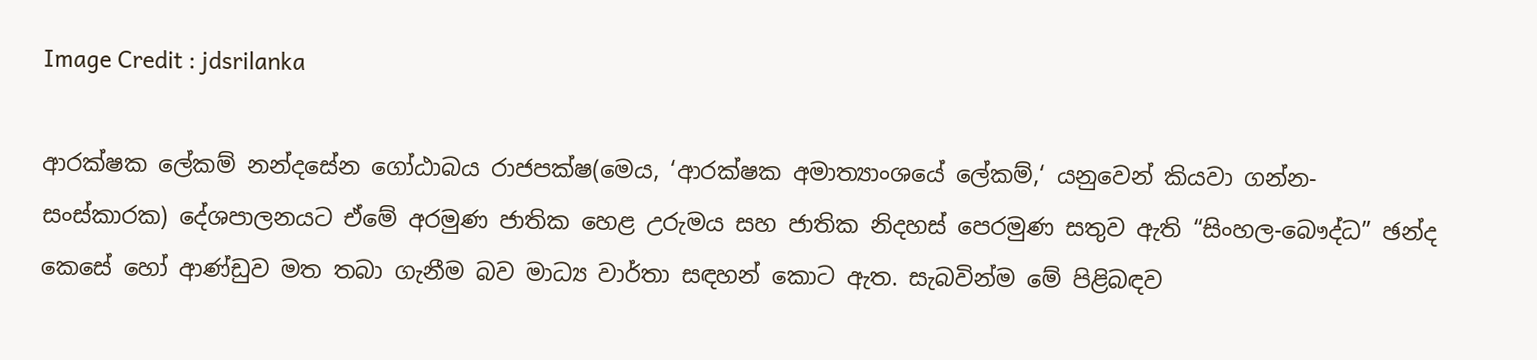Image Credit : jdsrilanka

ආරක්ෂක ලේකම් නන්දසේන ගෝඨාබය රාජපක්ෂ(මෙය, ‘ආරක්ෂක අමාත්‍යාංශයේ ලේකම්,‘ යනුවෙන් කියවා ගන්න-සංස්කාරක) දේශපාලනයට ඒමේ අරමුණ ජාතික හෙළ උරුමය සහ ජාතික නිදහස් පෙරමුණ සතුව ඇති “සිංහල-බෞද්ධ” ඡන්ද කෙසේ හෝ ආණ්ඩුව මත තබා ගැනීම බව මාධ්‍ය වාර්තා සඳහන් කොට ඇත. සැබවින්ම මේ පිළිබඳව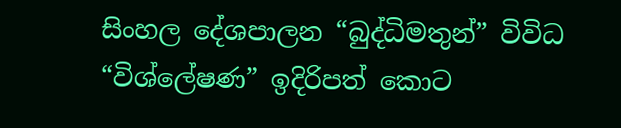සිංහල දේශපාලන “බුද්ධිමතුන්” විවිධ “විශ්ලේෂණ” ඉදිරිපත් කොට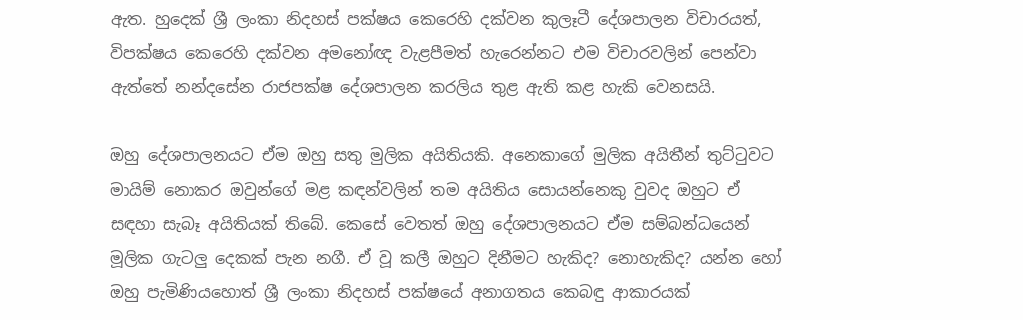ඇත. හුදෙක් ශ්‍රී ලංකා නිදහස් පක්ෂය කෙරෙහි දක්වන කුලෑටී දේශපාලන විචාරයත්, විපක්ෂය කෙරෙහි දක්වන අමනෝඥ වැළපීමත් හැරෙන්නට එම විචාරවලින් පෙන්වා ඇත්තේ නන්දසේන රාජපක්ෂ දේශපාලන කරලිය තුළ ඇති කළ හැකි වෙනසයි.

ඔහු දේශපාලනයට ඒම ඔහු සතු මුලික අයිතියකි. අනෙකාගේ මුලික අයිතීන් තුට්ටුවට මායිම් නොකර ඔවුන්ගේ මළ කඳන්වලින් තම අයිතිය සොයන්නෙකු වුවද ඔහුට ඒ සඳහා සැබෑ අයිතියක් තිබේ. කෙසේ වෙතත් ඔහු දේශපාලනයට ඒම සම්බන්ධයෙන් මූලික ගැටලු දෙකක් පැන නගී. ඒ වූ කලී ඔහුට දිනීමට හැකිද? නොහැකිද? යන්න හෝ ඔහු පැමිණියහොත් ශ්‍රී ලංකා නිදහස් පක්ෂයේ අනාගතය කෙබඳු ආකාරයක්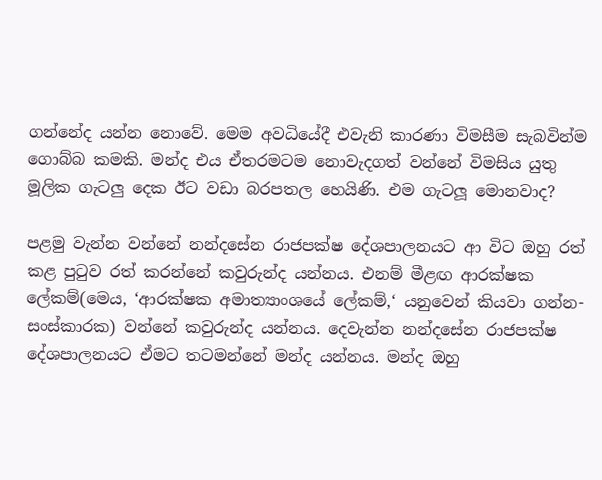ගන්නේද යන්න නොවේ. මෙම අවධියේදී එවැනි කාරණා විමසීම සැබවින්ම ගොබ්බ කමකි. මන්ද එය ඒතරමටම නොවැදගත් වන්නේ විමසිය යුතු මූලික ගැටලු දෙක ඊට වඩා බරපතල හෙයිණි. එම ගැටලූ මොනවාද?

පළමු වැන්න වන්නේ නන්දසේන රාජපක්ෂ දේශපාලනයට ආ විට ඔහු රත් කළ පුටුව රත් කරන්නේ කවුරුන්ද යන්නය. එනම් මීළඟ ආරක්ෂක ලේකම්(මෙය, ‘ආරක්ෂක අමාත්‍යාංශයේ ලේකම්,‘ යනුවෙන් කියවා ගන්න-සංස්කාරක) වන්නේ කවුරුන්ද යන්නය. දෙවැන්න නන්දසේන රාජපක්ෂ දේශපාලනයට ඒමට තටමන්නේ මන්ද යන්නය. මන්ද ඔහු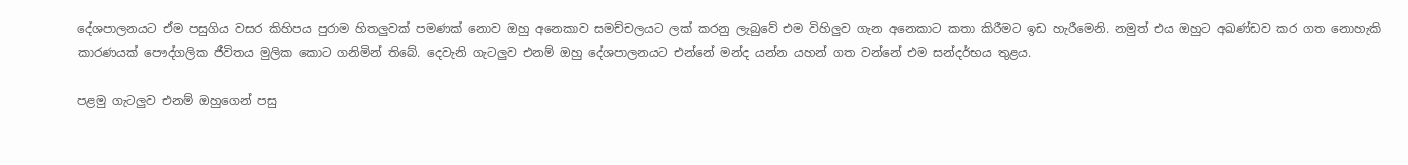දේශපාලනයට ඒම පසුගිය වසර කිහිපය පුරාම හිතලුවක් පමණක් නොව ඔහු අනෙකාව සමච්චලයට ලක් කරනු ලැබුවේ එම විහිලුව ගැන අනෙකාට කතා කිරීමට ඉඩ හැරීමෙනි. නමුත් එය ඔහුට අඛණ්ඩව කර ගත නොහැකි කාරණයක් පෞද්ගලික ජීවිතය මුලික කොට ගනිමින් තිබේ. දෙවැනි ගැටලුව එනම් ඔහු දේශපාලනයට එන්නේ මන්ද යන්න යහන් ගත වන්නේ එම සන්දර්භය තුළය.

පළමු ගැටලුව එනම් ඔහුගෙන් පසු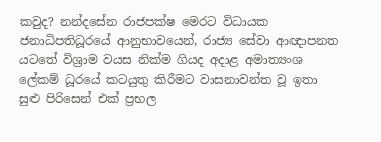කවුද? නන්දසේන රාජපක්ෂ මෙරට විධායක ජනාධිපතිධූරයේ ආනුභාවයෙන්, රාජ්‍ය සේවා ආඥාපනත යටතේ විශ්‍රාම වයස නික්ම ගියද අදාළ අමාත්‍යංශ ලේකම් ධූරයේ කටයුතු කිරීමට වාසනාවන්ත වූ ඉතා සුළු පිරිසෙන් එක් ප්‍රභල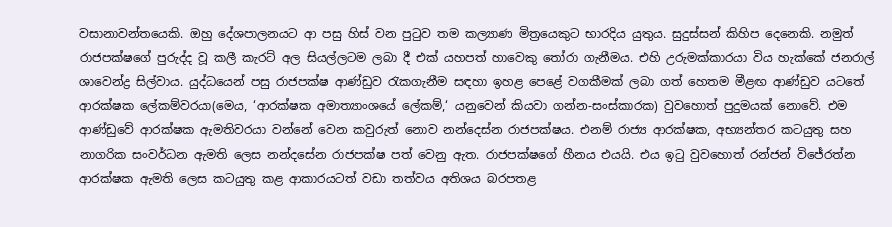වසානාවන්තයෙකි. ඔහු දේශපාලනයට ආ පසු හිස් වන පුටුව තම කල්‍යාණ මිත්‍රයෙකුට භාරදිය යුතුය. සුදුස්සන් කිහිප දෙනෙකි. නමුත් රාජපක්ෂගේ පුරුද්ද වූ කලී කැරට් අල සියල්ලටම ලබා දී එක් යහපත් හාවෙකු තෝරා ගැනීමය. එහි උරුමක්කාරයා විය හැක්කේ ජනරාල් ශාවෙන්ද්‍ර සිල්වාය. යුද්ධයෙන් පසු රාජපක්ෂ ආණ්ඩුව රැකගැනීම සඳහා ඉහළ පෙළේ වගකීමක් ලබා ගත් හෙතම මීළඟ ආණ්ඩුව යටතේ ආරක්ෂක ලේකම්වරයා(මෙය, ‘ආරක්ෂක අමාත්‍යාංශයේ ලේකම්,‘ යනුවෙන් කියවා ගන්න-සංස්කාරක) වුවහොත් පුදුමයක් නොවේ. එම ආණ්ඩුවේ ආරක්ෂක ඇමතිවරයා වන්නේ වෙන කවුරුත් නොව නන්දෙස්න රාජපක්ෂය. එනම් රාජ්‍ය ආරක්ෂක, අභ්‍යන්තර කටයුතු සහ නාගරික සංවර්ධන ඇමති ලෙස නන්දසේන රාජපක්ෂ පත් වෙනු ඇත. රාජපක්ෂගේ හීනය එයයි. එය ඉටු වුවහොත් රන්ජන් විජේරත්න ආරක්ෂක ඇමති ලෙස කටයුතු කළ ආකාරයටත් වඩා තත්වය අතිශය බරපතළ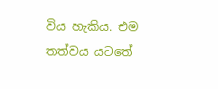විය හැකිය. එම තත්වය යටතේ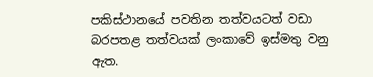පකිස්ථානයේ පවතින තත්වයටත් වඩා බරපතළ තත්වයක් ලංකාවේ ඉස්මතු වනු ඇත.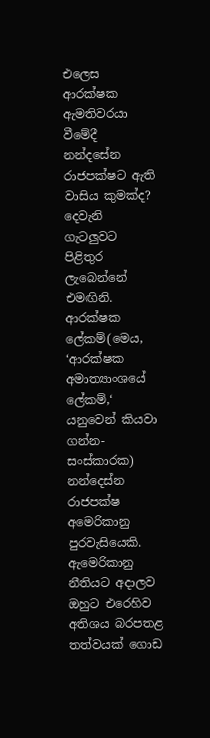එලෙස ආරක්ෂක ඇමතිවරයා වීමේදී නන්දසේන රාජපක්ෂට ඇති වාසිය කුමක්ද? දෙවැනි ගැටලුවට පිළිතුර ලැබෙන්නේ එමඟිනි. ආරක්ෂක ලේකම්(මෙය, ‘ආරක්ෂක අමාත්‍යාංශයේ ලේකම්,‘ යනුවෙන් කියවා ගන්න-සංස්කාරක) නන්දෙස්න රාජපක්ෂ අමෙරිකානු පුරවැසියෙකි. ඇමෙරිකානු නීතියට අදාලව ඔහුට එරෙහිව අතිශය බරපතළ තත්වයක් ගොඩ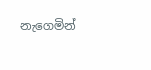නැගෙමින්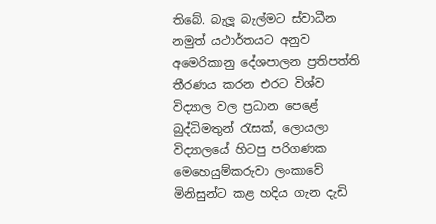තිබේ. බැලූ බැල්මට ස්වාධීන නමුත් යථාර්තයට අනුව අමෙරිකානු දේශපාලන ප්‍රතිපත්ති තීරණය කරන එරට විශ්ව විද්‍යාල වල ප්‍රධාන පෙළේ බුද්ධිමතුන් රැසක්, ලොයලා විද්‍යාලයේ හිටපු පරිගණක මෙහෙයුම්කරුවා ලංකාවේ මිනිසුන්ට කළ හදිය ගැන දැඩි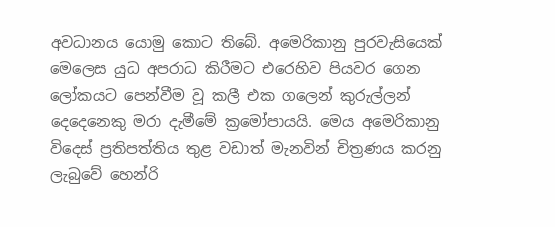අවධානය යොමු කොට තිබේ. අමෙරිකානු පුරවැසියෙක් මෙලෙස යුධ අපරාධ කිරීමට එරෙහිව පියවර ගෙන ලෝකයට පෙන්වීම වූ කලී එක ගලෙන් කුරුල්ලන් දෙදෙනෙකු මරා දැමීමේ ක්‍රමෝපායයි. මෙය අමෙරිකානු විදෙස් ප්‍රතිපත්තිය තුළ වඩාත් මැනවින් චිත්‍රණය කරනු ලැබුවේ හෙන්රි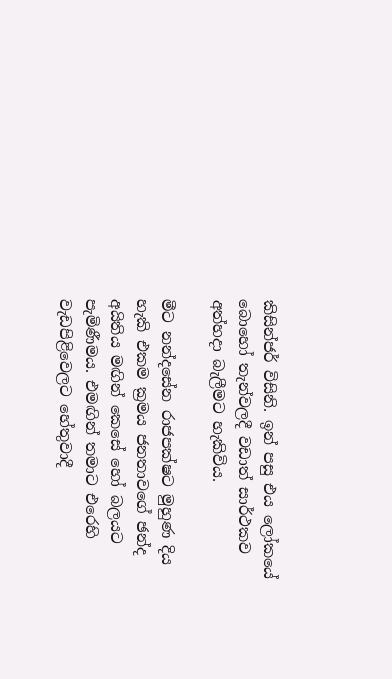කිසින්ජර් විසිනි. ඉන් පසු එය ලෝකයේ බොහෝ තැන්වලදී වඩාත් සාර්ථකව අත්හදා බැලීමට හැකිවිය.

මීට නන්දසේන රාජපක්ෂට මුහුණ දිය හැකි එකම ක්‍රමය ජනතාවගේ ඡන්ද අයිතිය මඟින් කෙසේ හෝ බලයට පැමිණීමය. එමඟින් තමාට එරෙහි වැඩපිළිවෙලට හේතුවාදී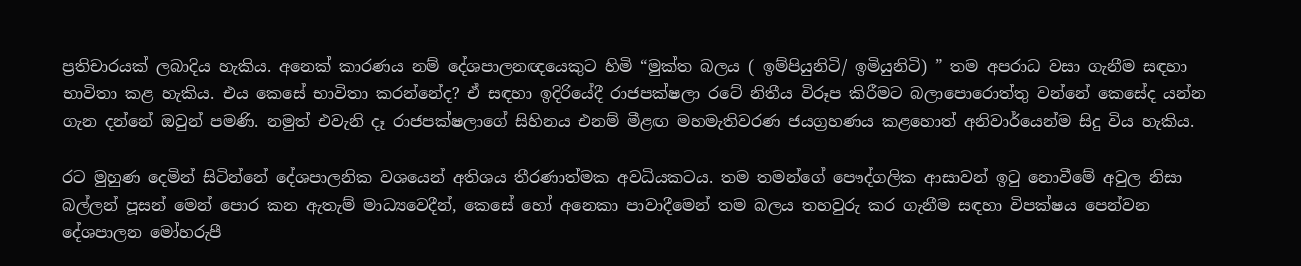ප්‍රතිචාරයක් ලබාදිය හැකිය. අනෙක් කාරණය නම් දේශපාලනඥයෙකුට හිමි “මුක්ත බලය ( ඉම්පියුනිටි/ ඉමියුනිටි) ” තම අපරාධ වසා ගැනීම සඳහා භාවිතා කළ හැකිය. එය කෙසේ භාවිතා කරන්නේද? ඒ සඳහා ඉදිරියේදී රාජපක්ෂලා රටේ නිතීය විරූප කිරීමට බලාපොරොත්තු වන්නේ කෙසේද යන්න ගැන දන්නේ ඔවුන් පමණි. නමුත් එවැනි දෑ රාජපක්ෂලාගේ සිහිනය එනම් මීළඟ මහමැතිවරණ ජයග්‍රහණය කළහොත් අනිවාර්යෙන්ම සිදු විය හැකිය.

රට මුහුණ දෙමින් සිටින්නේ දේශපාලනික වශයෙන් අතිශය තීරණාත්මක අවධියකටය. තම තමන්ගේ පෞද්ගලික ආසාවන් ඉටු නොවීමේ අවුල නිසා බල්ලන් පූසන් මෙන් පොර කන ඇතැම් මාධ්‍යවෙදීන්, කෙසේ හෝ අනෙකා පාවාදීමෙන් තම බලය තහවුරු කර ගැනීම සඳහා විපක්ෂය පෙන්වන දේශපාලන මෝහරුපී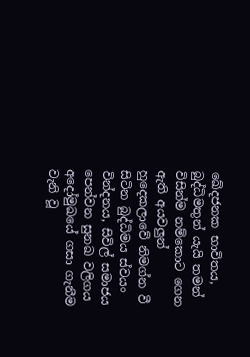ඛේදජනක භාවිතය, බුද්ධිමතුන් යැයි තමන් විසින්ම නම්කොට ගෙන ඇති අයවලුන් හුදෙකලාවේ නිමග්න වී සිටින බුද්ධිමය ස්වයං වින්දනය, සිවිල් සමාජය පෙන්වන සුනඛ වලිගය අදෝමුඛයේ ගසා ගැනීම වැනි වූ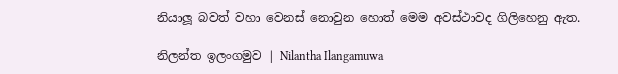නියාලූ බවත් වහා වෙනස් නොවුන හොත් මෙම අවස්ථාවද ගිලිහෙනු ඇත.

නිලන්ත ඉලංගමුව | Nilantha Ilangamuwa